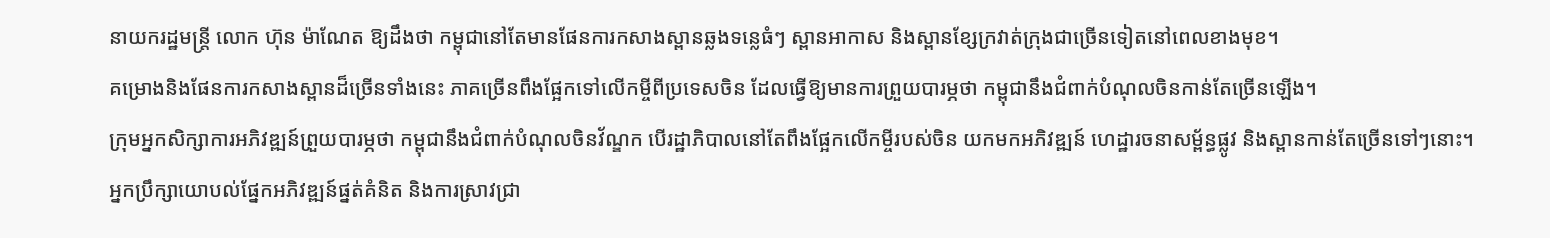នាយករដ្ឋមន្ត្រី លោក ហ៊ុន ម៉ាណែត ឱ្យដឹងថា កម្ពុជានៅតែមានផែនការកសាងស្ពានឆ្លងទន្លេធំៗ ស្ពានអាកាស និងស្ពានខ្សែក្រវាត់ក្រុងជាច្រើនទៀតនៅពេលខាងមុខ។
គម្រោងនិងផែនការកសាងស្ពានដ៏ច្រើនទាំងនេះ ភាគច្រើនពឹងផ្អែកទៅលើកម្ចីពីប្រទេសចិន ដែលធ្វើឱ្យមានការព្រួយបារម្ភថា កម្ពុជានឹងជំពាក់បំណុលចិនកាន់តែច្រើនឡើង។
ក្រុមអ្នកសិក្សាការអភិវឌ្ឍន៍ព្រួយបារម្ភថា កម្ពុជានឹងជំពាក់បំណុលចិនវ័ណ្ឌក បើរដ្ឋាភិបាលនៅតែពឹងផ្អែកលើកម្ចីរបស់ចិន យកមកអភិវឌ្ឍន៍ ហេដ្ឋារចនាសម្ព័ន្ធផ្លូវ និងស្ពានកាន់តែច្រើនទៅៗនោះ។
អ្នកប្រឹក្សាយោបល់ផ្នែកអភិវឌ្ឍន៍ផ្នត់គំនិត និងការស្រាវជ្រា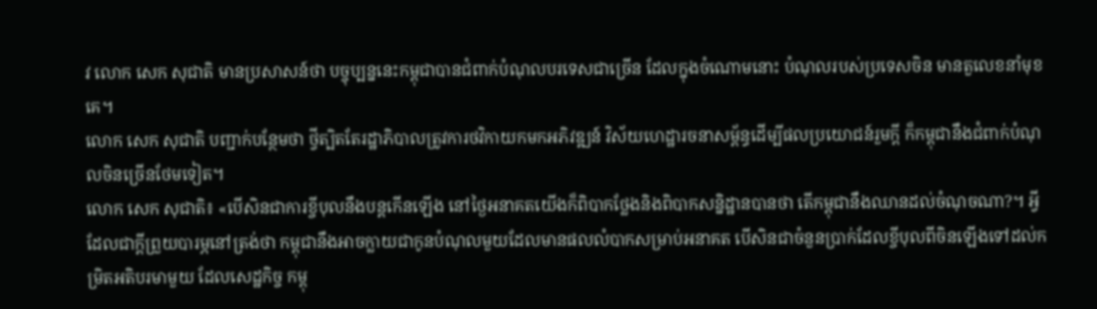វ លោក សេក សុជាតិ មានប្រសាសន៍ថា បច្ចុប្បន្ននេះកម្ពុជាបានជំពាក់បំណុលបរទេសជាច្រើន ដែលក្នុងចំណោមនោះ បំណុលរបស់ប្រទេសចិន មានតួលេខនាំមុខគេ។
លោក សេក សុជាតិ បញ្ជាក់បន្ថែមថា ថ្វីត្បិតតែរដ្ឋាភិបាលត្រូវការថវិកាយកមកអភិវឌ្ឍន៍ វិស័យហេដ្ឋារចនាសម្ព័ន្ធដើម្បីផលប្រយោជន៍រួមក្តី ក៏កម្ពុជានឹងជំពាក់បំណុលចិនច្រើនថែមទៀត។
លោក សេក សុជាតិ៖ «បើសិនជាការខ្ចីបុលនឹងបន្តកើនឡើង នៅថ្ងៃអនាគតយើងក៏ពិបាកថ្លែងនិងពិបាកសន្និដ្ឋានបានថា តើកម្ពុជានឹងឈានដល់ចំណុចណា?។ អ្វីដែលជាក្តីព្រួយបារម្ភនៅត្រង់ថា កម្ពុជានឹងអាចក្លាយជាកូនបំណុលមួយដែលមានផលលំបាកសម្រាប់អនាគត បើសិនជាចំនួនប្រាក់ដែលខ្ចីបុលពីចិនឡើងទៅដល់កម្រិតអតិបរមាមួយ ដែលសេដ្ឋកិច្ច កម្ពុ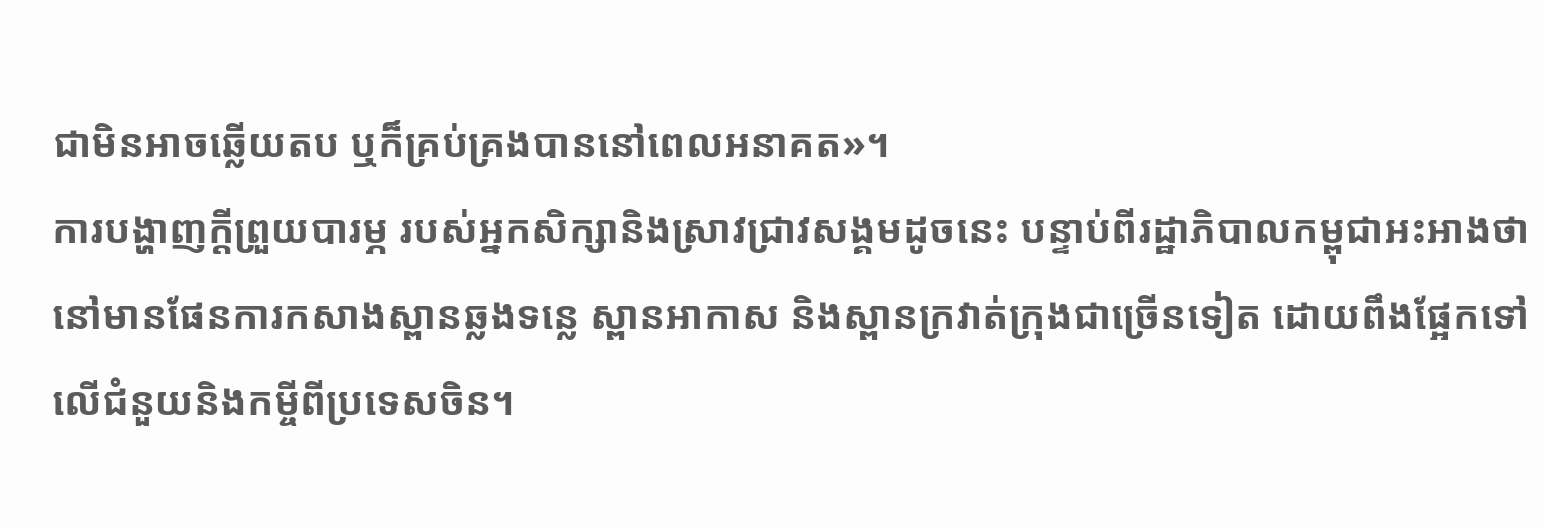ជាមិនអាចឆ្លើយតប ឬក៏គ្រប់គ្រងបាននៅពេលអនាគត»។
ការបង្ហាញក្តីព្រួយបារម្ភ របស់អ្នកសិក្សានិងស្រាវជ្រាវសង្គមដូចនេះ បន្ទាប់ពីរដ្ឋាភិបាលកម្ពុជាអះអាងថា នៅមានផែនការកសាងស្ពានឆ្លងទន្លេ ស្ពានអាកាស និងស្ពានក្រវាត់ក្រុងជាច្រើនទៀត ដោយពឹងផ្អែកទៅលើជំនួយនិងកម្ចីពីប្រទេសចិន។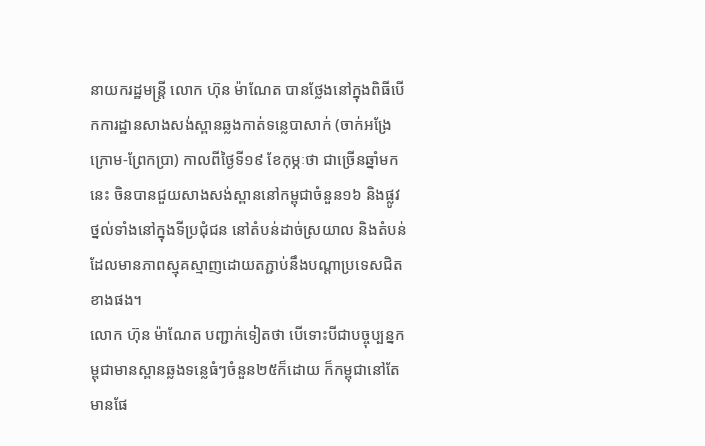នាយករដ្ឋមន្ត្រី លោក ហ៊ុន ម៉ាណែត បានថ្លែងនៅក្នុងពិធីបើកការដ្ឋានសាងសង់ស្ពានឆ្លងកាត់ទន្លេបាសាក់ (ចាក់អង្រែក្រោម-ព្រែកប្រា) កាលពីថ្ងៃទី១៩ ខែកុម្ភៈថា ជាច្រើនឆ្នាំមកនេះ ចិនបានជួយសាងសង់ស្ពាននៅកម្ពុជាចំនួន១៦ និងផ្លូវថ្នល់ទាំងនៅក្នុងទីប្រជុំជន នៅតំបន់ដាច់ស្រយាល និងតំបន់ដែលមានភាពស្មុគស្មាញដោយតភ្ជាប់នឹងបណ្ដាប្រទេសជិតខាងផង។
លោក ហ៊ុន ម៉ាណែត បញ្ជាក់ទៀតថា បើទោះបីជាបច្ចុប្បន្នកម្ពុជាមានស្ពានឆ្លងទន្លេធំៗចំនួន២៥ក៏ដោយ ក៏កម្ពុជានៅតែមានផែ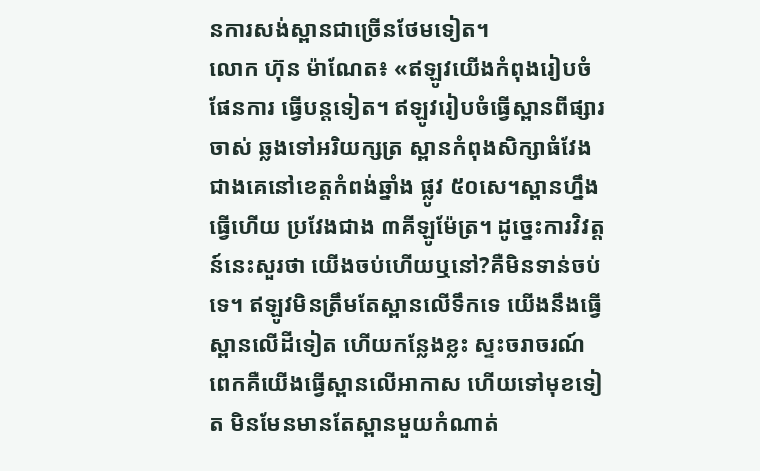នការសង់ស្ពានជាច្រើនថែមទៀត។
លោក ហ៊ុន ម៉ាណែត៖ «ឥឡូវយើងកំពុងរៀបចំផែនការ ធ្វើបន្តទៀត។ ឥឡូវរៀបចំធ្វើស្ពានពីផ្សារចាស់ ឆ្លងទៅអរិយក្សត្រ ស្ពានកំពុងសិក្សាធំវែងជាងគេនៅខេត្តកំពង់ឆ្នាំង ផ្លូវ ៥០សេ។ស្ពានហ្នឹងធ្វើហើយ ប្រវែងជាង ៣គីឡូម៉ែត្រ។ ដូច្នេះការវិវត្តន៍នេះសួរថា យើងចប់ហើយឬនៅ?គឺមិនទាន់ចប់ទេ។ ឥឡូវមិនត្រឹមតែស្ពានលើទឹកទេ យើងនឹងធ្វើស្ពានលើដីទៀត ហើយកន្លែងខ្លះ ស្ទះចរាចរណ៍ពេកគឺយើងធ្វើស្ពានលើអាកាស ហើយទៅមុខទៀត មិនមែនមានតែស្ពានមួយកំណាត់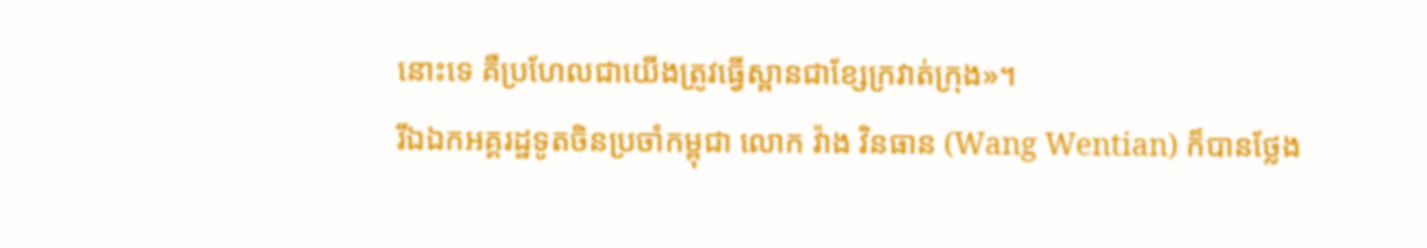នោះទេ គឺប្រហែលជាយើងត្រូវធ្វើស្ពានជាខ្សែក្រវាត់ក្រុង»។
រីឯឯកអគ្គរដ្ឋទូតចិនប្រចាំកម្ពុជា លោក វ៉ាង វិនធាន (Wang Wentian) ក៏បានថ្លែង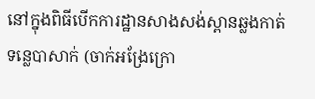នៅក្នុងពិធីបើកការដ្ឋានសាងសង់ស្ពានឆ្លងកាត់ទន្លេបាសាក់ (ចាក់អង្រែក្រោ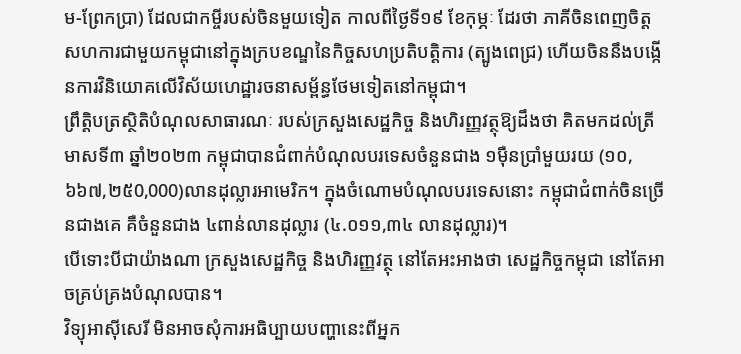ម-ព្រែកប្រា) ដែលជាកម្ចីរបស់ចិនមួយទៀត កាលពីថ្ងៃទី១៩ ខែកុម្ភៈ ដែរថា ភាគីចិនពេញចិត្តសហការជាមួយកម្ពុជានៅក្នុងក្របខណ្ឌនៃកិច្ចសហប្រតិបត្តិការ (ត្បូងពេជ្រ) ហើយចិននឹងបង្កើនការវិនិយោគលើវិស័យហេដ្ឋារចនាសម្ព័ន្ធថែមទៀតនៅកម្ពុជា។
ព្រឹត្តិបត្រស្ថិតិបំណុលសាធារណៈ របស់ក្រសួងសេដ្ឋកិច្ច និងហិរញ្ញវត្ថុឱ្យដឹងថា គិតមកដល់ត្រីមាសទី៣ ឆ្នាំ២០២៣ កម្ពុជាបានជំពាក់បំណុលបរទេសចំនួនជាង ១ម៉ឺនប្រាំមួយរយ (១០,៦៦៧,២៥0,000)លានដុល្លារអាមេរិក។ ក្នុងចំណោមបំណុលបរទេសនោះ កម្ពុជាជំពាក់ចិនច្រើនជាងគេ គឺចំនួនជាង ៤ពាន់លានដុល្លារ (៤.០១១,៣៤ លានដុល្លារ)។
បើទោះបីជាយ៉ាងណា ក្រសួងសេដ្ឋកិច្ច និងហិរញ្ញវត្ថុ នៅតែអះអាងថា សេដ្ឋកិច្ចកម្ពុជា នៅតែអាចគ្រប់គ្រងបំណុលបាន។
វិទ្យុអាស៊ីសេរី មិនអាចសុំការអធិប្បាយបញ្ហានេះពីអ្នក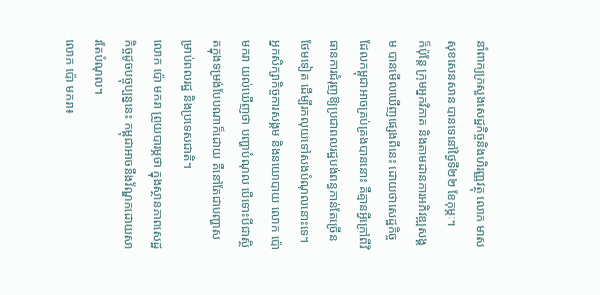នាំពាក្យក្រសួងសេដ្ឋកិច្ចនិងហិរញ្ញវត្ថុ លោក មាស សុខសេនសាន បានទេនៅថ្ងៃទី២២ ខែកុម្ភៈ។
ក៏ប៉ុន្តែ ក្រុមអ្នកវិភាគ និងតាមដានការអភិវឌ្ឍសង្គម បានមើលឃើញផ្សេងពីនេះ ដោយថាសេដ្ឋកិច្ច ដែលកម្ពុជាអាចគ្រប់គ្រងបាននោះ គឺគ្មានអ្វីក្រៅពីវិធានការជំរុញឱ្យប្រជាពលរដ្ឋបង់ពន្ធកាន់តែច្រើនថែមទៀត ដើម្បីរកលុយទៅសងបំណុលនោះទេ។
អ្នកសិក្សាកិច្ចការសង្គម និងនយោបាយ លោក ប៉ោ មករា យល់ឃើញថា បញ្ហាបំណុល បើទោះបីជាស្ថិតក្នុងទម្រង់បែបណាក៏ដោយ គឺនៅតែជាបញ្ហាសម្រាប់ពលរដ្ឋ និងប្រទេសជាតិ។
លោក ប៉ោ មករា ព្រួយបារម្ភថា ក្នុងស្ថានភាពសេដ្ឋកិច្ចដូចបច្ចុប្បន្ននេះ កម្ពុជាអាចនឹងវ័ណ្ឌកដោយសារតែបំណុល។
លោក ប៉ោ មករា៖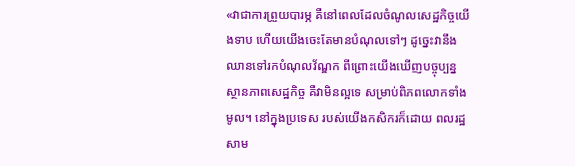«វាជាការព្រួយបារម្ភ គឺនៅពេលដែលចំណូលសេដ្ឋកិច្ចយើងទាប ហើយយើងចេះតែមានបំណុលទៅៗ ដូច្នេះវានឹងឈានទៅរកបំណុលវ័ណ្ឌក ពីព្រោះយើងឃើញបច្ចុប្បន្ន ស្ថានភាពសេដ្ឋកិច្ច គឺវាមិនល្អទេ សម្រាប់ពិភពលោកទាំងមូល។ នៅក្នុងប្រទេស របស់យើងកសិករក៏ដោយ ពលរដ្ឋសាម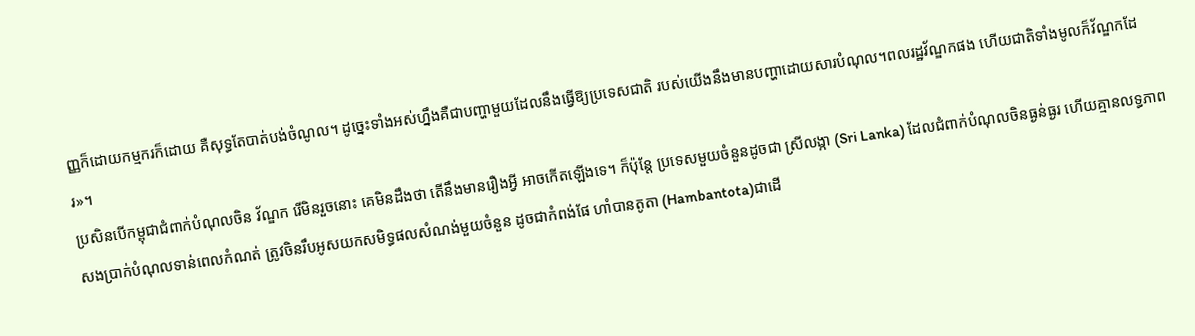ញ្ញក៏ដោយកម្មករក៏ដោយ គឺសុទ្ធតែបាត់បង់ចំណូល។ ដូច្នេះទាំងអស់ហ្នឹងគឺជាបញ្ហាមួយដែលនឹងធ្វើឱ្យប្រទេសជាតិ របស់យើងនឹងមានបញ្ហាដោយសារបំណុល។ពលរដ្ឋវ័ណ្ឌកផង ហើយជាតិទាំងមូលក៏វ័ណ្ឌកដែរ»។
ប្រសិនបើកម្ពុជាជំពាក់បំណុលចិន វ័ណ្ឌក រើមិនរួចនោះ គេមិនដឹងថា តើនឹងមានរឿងអ្វី អាចកើតឡើងទេ។ ក៏ប៉ុន្តែ ប្រទេសមួយចំនួនដូចជា ស្រីលង្កា (Sri Lanka) ដែលជំពាក់បំណុលចិនធ្ងន់ធ្ងរ ហើយគ្មានលទ្ធភាពសងប្រាក់បំណុលទាន់ពេលកំណត់ ត្រូវចិនរឹបអូសយកសមិទ្ធផលសំណង់មួយចំនួន ដូចជាកំពង់ផែ ហាំបានតូតា (Hambantota)ជាដើ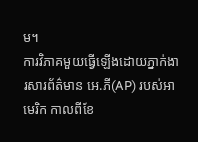ម។
ការវិភាគមួយធ្វើឡើងដោយភ្នាក់ងារសារព័ត៌មាន អេ.ភី(AP) របស់អាមេរិក កាលពីខែ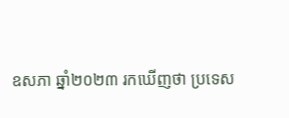ឧសភា ឆ្នាំ២០២៣ រកឃើញថា ប្រទេស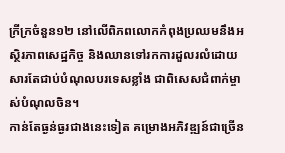ក្រីក្រចំនួន១២ នៅលើពិភពលោកកំពុងប្រឈមនឹងអស្ថិរភាពសេដ្ឋកិច្ច និងឈានទៅរកការដួលរលំដោយសារតែជាប់បំណុលបរទេសខ្លាំង ជាពិសេសជំពាក់ម្ចាស់បំណុលចិន។
កាន់តែធ្ងន់ធ្ងរជាងនេះទៀត គម្រោងអភិវឌ្ឍន៍ជាច្រើន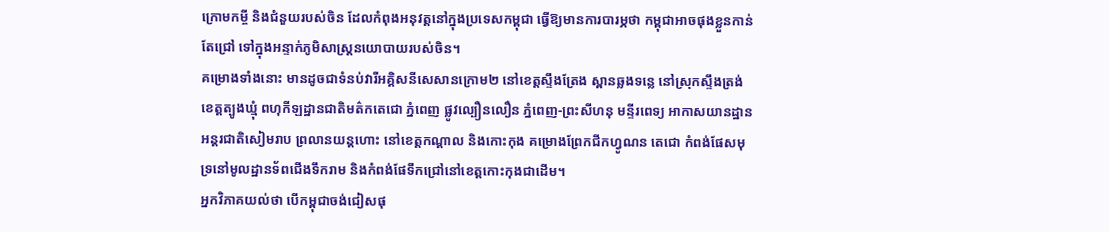ក្រោមកម្ចី និងជំនួយរបស់ចិន ដែលកំពុងអនុវត្តនៅក្នុងប្រទេសកម្ពុជា ធ្វើឱ្យមានការបារម្ភថា កម្ពុជាអាចផុងខ្លួនកាន់តែជ្រៅ ទៅក្នុងអន្ទាក់ភូមិសាស្ត្រនយោបាយរបស់ចិន។
គម្រោងទាំងនោះ មានដូចជាទំនប់វារីអគ្គិសនីសេសានក្រោម២ នៅខេត្តស្ទឹងត្រែង ស្ពានឆ្លងទន្លេ នៅស្រុកស្ទឹងត្រង់ ខេត្តត្បូងឃ្មុំ ពហុកីឡដ្ឋានជាតិមត៌កតេជោ ភ្នំពេញ ផ្លូវល្បឿនលឿន ភ្នំពេញ-ព្រះសីហនុ មន្ទីរពេទ្យ អាកាសយានដ្ឋានអន្តរជាតិសៀមរាប ព្រលានយន្តហោះ នៅខេត្តកណ្ដាល និងកោះកុង គម្រោងព្រែកជីកហ្វូណន តេជោ កំពង់ផែសមុទ្រនៅមូលដ្ឋានទ័ពជើងទឹករាម និងកំពង់ផែទឹកជ្រៅនៅខេត្តកោះកុងជាដើម។
អ្នកវិភាគយល់ថា បើកម្ពុជាចង់ជៀសផុ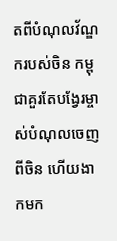តពីបំណុលវ័ណ្ឌករបស់ចិន កម្ពុជាគួរតែបង្វែរម្ចាស់បំណុលចេញពីចិន ហើយងាកមក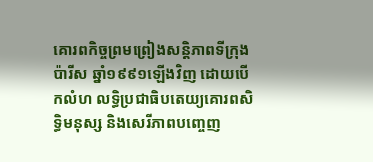គោរពកិច្ចព្រមព្រៀងសន្តិភាពទីក្រុងប៉ារីស ឆ្នាំ១៩៩១ឡើងវិញ ដោយបើកលំហ លទ្ធិប្រជាធិបតេយ្យគោរពសិទ្ធិមនុស្ស និងសេរីភាពបញ្ចេញ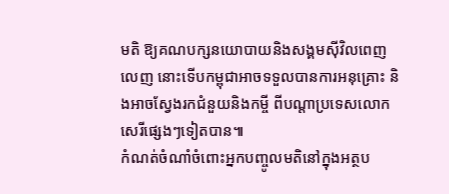មតិ ឱ្យគណបក្សនយោបាយនិងសង្គមស៊ីវិលពេញលេញ នោះទើបកម្ពុជាអាចទទួលបានការអនុគ្រោះ និងអាចស្វែងរកជំនួយនិងកម្ចី ពីបណ្ដាប្រទេសលោកសេរីផ្សេងៗទៀតបាន៕
កំណត់ចំណាំចំពោះអ្នកបញ្ចូលមតិនៅក្នុងអត្ថប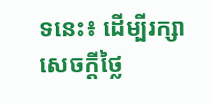ទនេះ៖ ដើម្បីរក្សាសេចក្ដីថ្លៃ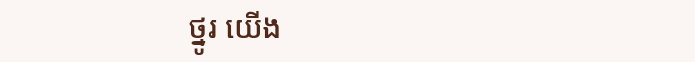ថ្នូរ យើង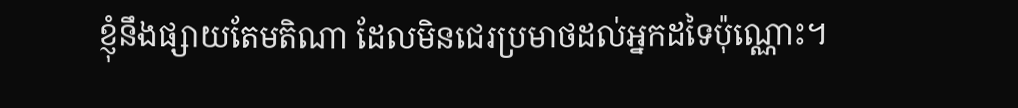ខ្ញុំនឹងផ្សាយតែមតិណា ដែលមិនជេរប្រមាថដល់អ្នកដទៃប៉ុណ្ណោះ។